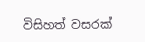විසිහත් වසරක්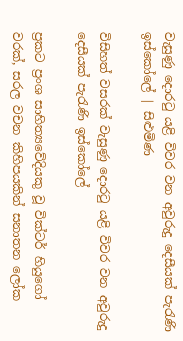වැසුණු දොරටු යළි විවර වන අවුරුදු දෙසීයක් පැරැණි ඉස්කෝලේ | සිළුමිණ

විසිහත් වසරක් වැසුණු දොරටු යළි විවර වන අවුරුදු දෙසීයක් පැරැණි ඉස්කෝලේ

ප්‍රකට ප්‍රංශ සාහිත්‍යවේදියකු වූ වික්ටර් හියුගෝ වරක්, සරල වචන කිහිපයකින් සනාතන ලෝක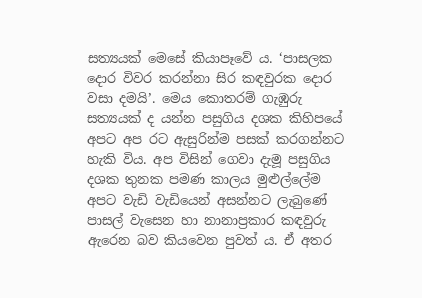සත්‍යයක් මෙසේ කියාපෑවේ ය. ‘පාසලක දොර විවර කරන්නා සිර කඳවුරක දොර වසා දමයි’. මෙය කොතරම් ගැඹුරු සත්‍යයක් ද යන්න පසුගිය දශක කිහිපයේ අපට අප රට ඇසුරින්ම පසක් කරගන්නට හැකි විය. අප විසින් ගෙවා දැමූ පසුගිය දශක තුනක පමණ කාලය මුළුල්ලේම අපට වැඩි වැඩියෙන් අසන්නට ලැබුණේ පාසල් වැසෙන හා නානාප්‍රකාර කඳවුරු ඇරෙන බව කියවෙන පුවත් ය. ඒ අතර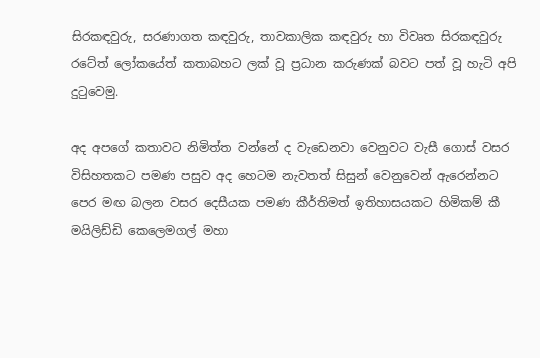සිරකඳවුරු, සරණාගත කඳවුරු, තාවකාලික කඳවුරු හා විවෘත සිරකඳවුරු රටේත් ලෝකයේත් කතාබහට ලක් වූ ප්‍රධාන කරුණක් බවට පත් වූ හැටි අපි දුටුවෙමු.

අද අපගේ කතාවට නිමිත්ත වන්නේ ද වැඩෙනවා වෙනුවට වැසී ගොස් වසර විසිහතකට පමණ පසුව අද හෙටම නැවතත් සිසුන් වෙනුවෙන් ඇරෙන්නට පෙර මඟ බලන වසර දෙසීයක පමණ කීර්තිමත් ඉතිහාසයකට හිමිකම් කී මයිලිඩ්ඩි කෙලෙමගල් මහා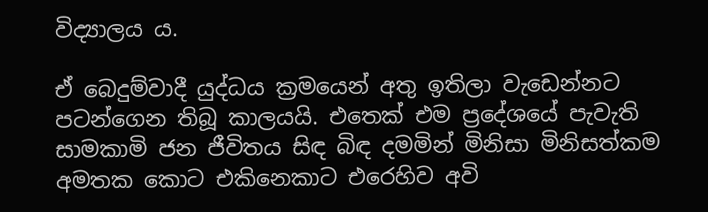විද්‍යාලය ය.

ඒ බෙදුම්වාදී යුද්ධය ක්‍රමයෙන් අතු ඉතිලා වැඩෙන්නට පටන්ගෙන තිබූ කාලයයි. එතෙක් එම ප්‍රදේශයේ පැවැති සාමකාමි ජන ජීවිතය සිඳ බිඳ දමමින් මිනිසා මිනිසත්කම අමතක කොට එකිනෙකාට එරෙහිව අවි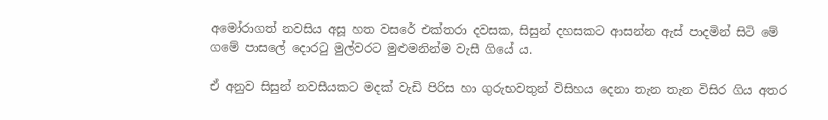අමෝරාගත් නවසිය අසූ හත වසරේ එක්තරා දවසක, සිසුන් දහසකට ආසන්න ඇස් පාදමින් සිටි මේ ගමේ පාසලේ දොරටු මුල්වරට මුළුමනින්ම වැසී ගියේ ය.

ඒ අනුව සිසුන් නවසීයකට මදක් වැඩි පිරිස හා ගුරුභවතුන් විසිහය දෙනා තැන තැන විසිර ගිය අතර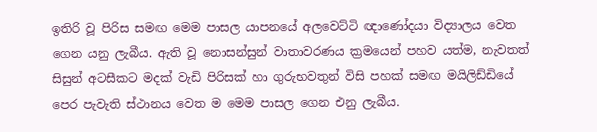ඉතිරි වූ පිරිස සමඟ මෙම පාසල යාපනයේ අලවෙට්ටි ඥාණෝදයා විද්‍යාලය වෙත ගෙන යනු ලැබීය. ඇති වූ නොසන්සුන් වාතාවරණය ක්‍රමයෙන් පහව යත්ම, නැවතත් සිසුන් අටසීකට මදක් වැඩි පිරිසක් හා ගුරුභවතුන් විසි පහක් සමඟ මයිලිඩ්ඩියේ පෙර පැවැති ස්ථානය වෙත ම මෙම පාසල ගෙන එනු ලැබීය.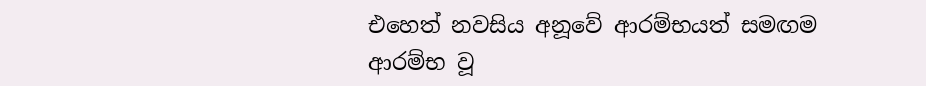එහෙත් නවසිය අනූවේ ආරම්භයත් සමඟම ආරම්භ වූ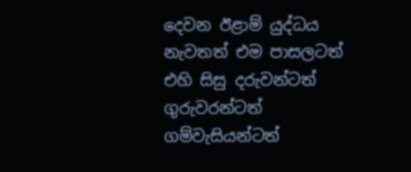දෙවන ඊළාම් යුද්ධය නැවතත් එම පාසලටත් එහි සිසු දරුවන්ටත් ගුරුවරන්ටත් ගම්වැසියන්ටත්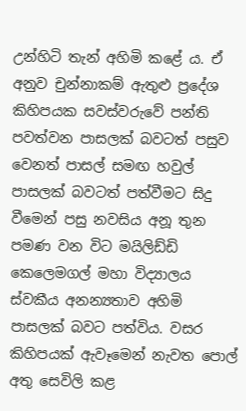උන්හිටි තැන් අහිමි කළේ ය. ඒ අනුව චුන්නාකම් ඇතුළු ප්‍රදේශ කිහිපයක සවස්වරුවේ පන්ති පවත්වන පාසලක් බවටත් පසුව වෙනත් පාසල් සමඟ හවුල් පාසලක් බවටත් පත්වීමට සිදු වීමෙන් පසු නවසිය අනූ තුන පමණ වන විට මයිලිඩ්ඩි කෙලෙමගල් මහා විද්‍යාලය ස්වකීය අනන්‍යතාව අහිමි පාසලක් බවට පත්විය. වසර කිහිපයක් ඇවෑමෙන් නැවත පොල් අතු සෙවිලි කළ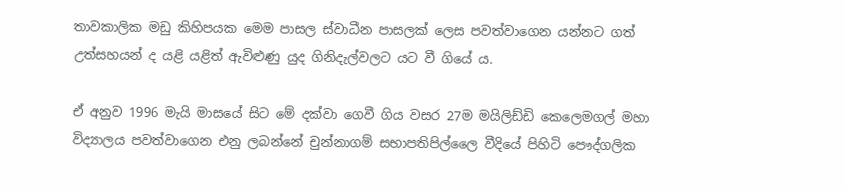තාවකාලික මඩු කිහිපයක මෙම පාසල ස්වාධීන පාසලක් ලෙස පවත්වාගෙන යන්නට ගත් උත්සහයන් ද යළි යළිත් ඇවිළුණු යුද ගිනිදැල්වලට යට වී ගියේ ය.

ඒ අනුව 1996 මැයි මාසයේ සිට මේ දක්වා ගෙවී ගිය වසර 27ම මයිලිඩ්ඩි කෙලෙමගල් මහා විද්‍යාලය පවත්වාගෙන එනු ලබන්නේ චුන්නාගම් සභාපතිපිල්ලෛ වීදියේ පිහිටි පෞද්ගලික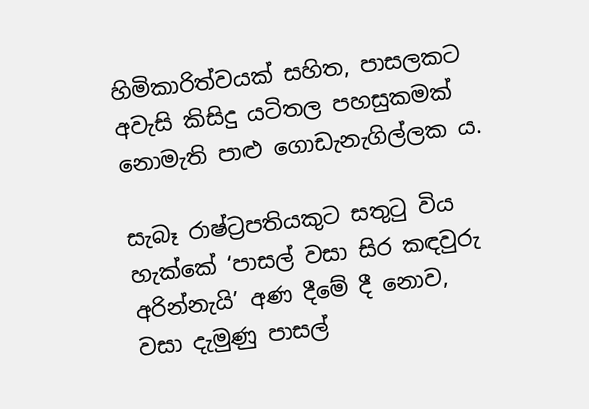හිමිකාරිත්වයක් සහිත, පාසලකට අවැසි කිසිදු යටිතල පහසුකමක් නොමැති පාළු ගොඩැනැගිල්ලක ය.

සැබෑ රාෂ්ට්‍රපතියකුට සතුටු විය හැක්කේ ‘පාසල් වසා සිර කඳවුරු අරින්නැයි’ අණ දීමේ දී නොව, වසා දැමුණු පාසල්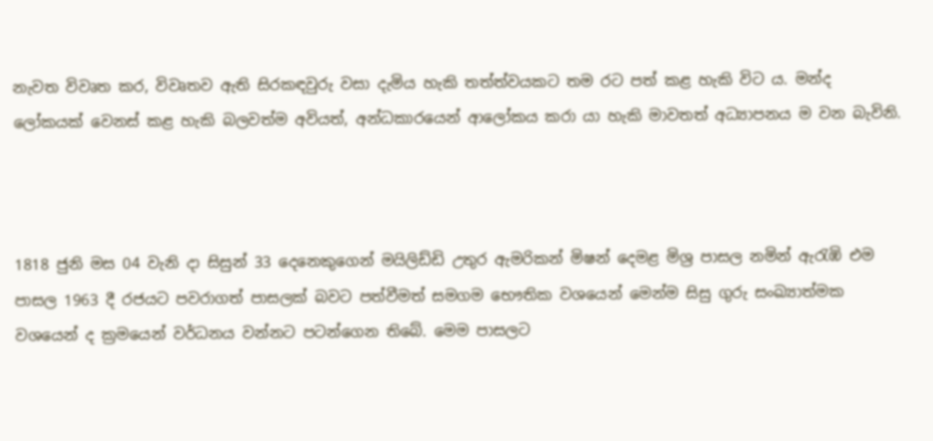නැවත විවෘත කර, විවෘතව ඇති සිරකඳවුරු වසා දැමිය හැකි තත්ත්වයකට තම රට පත් කළ හැකි විට ය. මන්ද ලෝකයක් වෙනස් කළ හැකි බලවත්ම අවියත්, අන්ධකාරයෙන් ආලෝකය කරා යා හැකි මාවතත් අධ්‍යාපනය ම වන බැවිනි.



1818 ජුනි මස 04 වැනි දා සිසුන් 33 දෙනෙකුගෙන් මයිලිඩ්ඩි උතුර ඇමරිකන් මිෂන් දෙමළ මිශ්‍ර පාසල නමින් ඇරැඹි එම පාසල 1963 දී රජයට පවරාගත් පාසලක් බවට පත්වීමත් සමගම භෞතික වශයෙන් මෙන්ම සිසු ගුරු සංඛ්‍යාත්මක වශයෙන් ද ක්‍රමයෙන් වර්ධනය වන්නට පටන්ගෙන තිබේ. මෙම පාසලට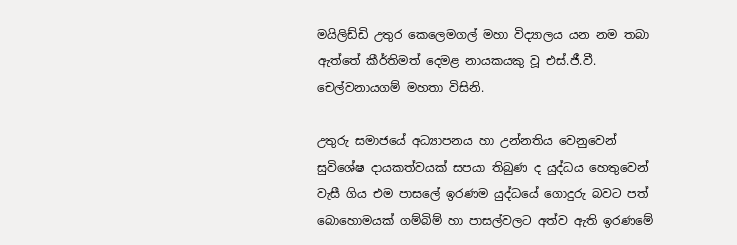මයිලිඩ්ඩි උතුර කෙලෙමගල් මහා විද්‍යාලය යන නම තබා ඇත්තේ කීර්තිමත් දෙමළ නායකයකු වූ එස්.ජී.වී. චෙල්වනායගම් මහතා විසිනි.

උතුරු සමාජයේ අධ්‍යාපනය හා උන්නතිය වෙනුවෙන් සුවිශේෂ දායකත්වයක් සපයා තිබුණ ද යුද්ධය හෙතුවෙන් වැසී ගිය එම පාසලේ ඉරණම යුද්ධයේ ගොදුරු බවට පත් බොහොමයක් ගම්බිම් හා පාසල්වලට අත්ව ඇති ඉරණමේ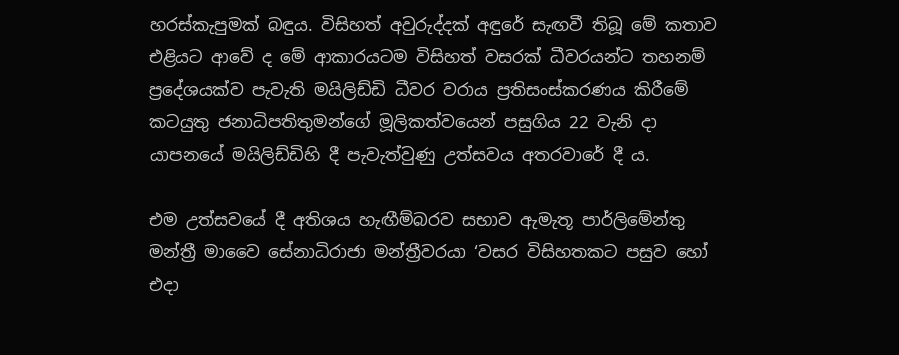හරස්කැපුමක් බඳුය. විසිහත් අවුරුද්දක් අඳුරේ සැඟවී තිබූ මේ කතාව එළියට ආවේ ද මේ ආකාරයටම විසිහත් වසරක් ධීවරයන්ට තහනම් ප්‍රදේශයක්ව පැවැති මයිලිඩ්ඩි ධීවර වරාය ප්‍රතිසංස්කරණය කිරීමේ කටයුතු ජනාධිපතිතුමන්ගේ මූලිකත්වයෙන් පසුගිය 22 වැනි දා යාපනයේ මයිලිඩ්ඩිහි දී පැවැත්වුණු උත්සවය අතරවාරේ දී ය.

එම උත්සවයේ දී අතිශය හැඟීම්බරව සභාව ඇමැතූ පාර්ලිමේන්තු මන්ත්‍රී මාවෛ සේනාධිරාජා මන්ත්‍රීවරයා ‘වසර විසිහතකට පසුව හෝ එදා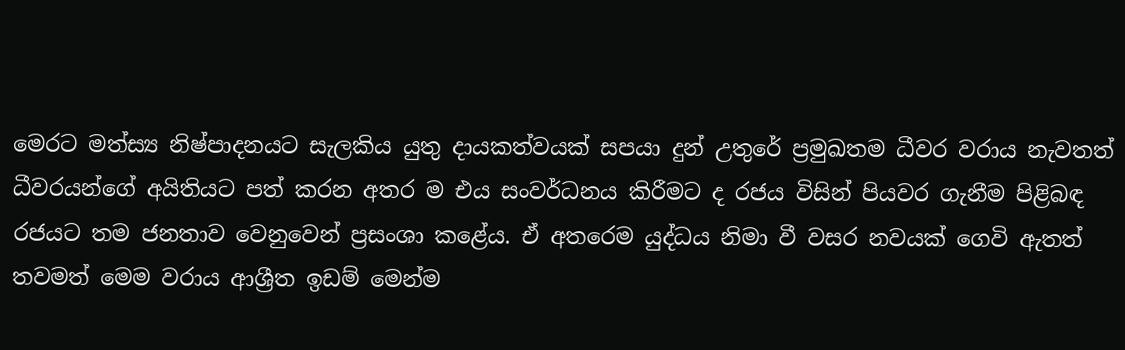මෙරට මත්ස්‍ය නිෂ්පාදනයට සැලකිය යුතු දායකත්වයක් සපයා දුන් උතුරේ ප්‍රමුඛතම ධීවර වරාය නැවතත් ධීවරයන්ගේ අයිතියට පත් කරන අතර ම එය සංවර්ධනය කිරීමට ද රජය විසින් පියවර ගැනීම පිළිබඳ රජයට තම ජනතාව වෙනුවෙන් ප්‍රසංශා කළේය. ඒ අතරෙම යුද්ධය නිමා වී වසර නවයක් ගෙවි ඇතත් තවමත් මෙම වරාය ආශ්‍රීත ඉඩම් මෙන්ම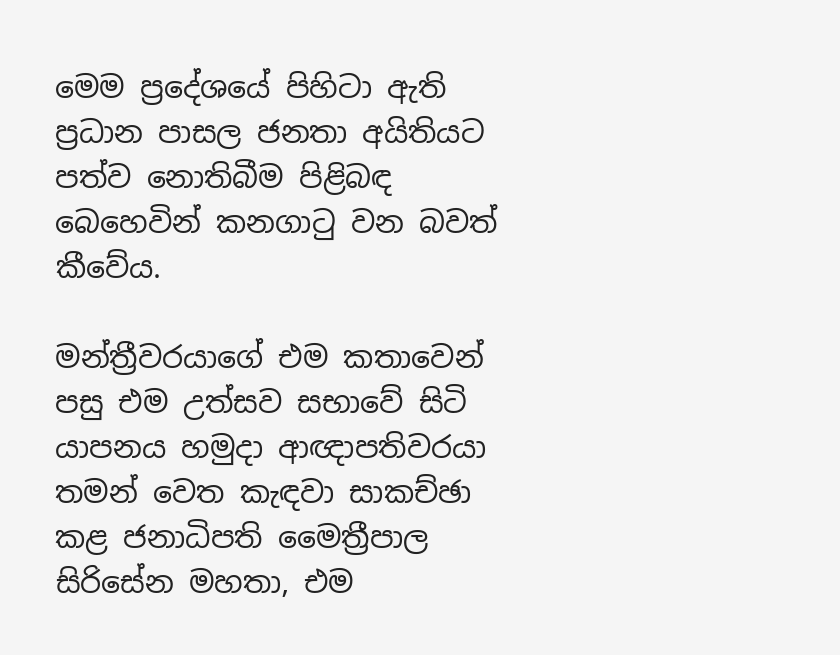මෙම ප්‍රදේශයේ පිහිටා ඇති ප්‍රධාන පාසල ජනතා අයිතියට පත්ව නොතිබීම පිළිබඳ බෙහෙවින් කනගාටු වන බවත් කීවේය.

මන්ත්‍රීවරයාගේ එම කතාවෙන් පසු එම උත්සව සභාවේ සිටි යාපනය හමුදා ආඥාපතිවරයා තමන් වෙත කැඳවා සාකච්ඡා කළ ජනාධිපති මෛත්‍රීපාල සිරිසේන මහතා, එම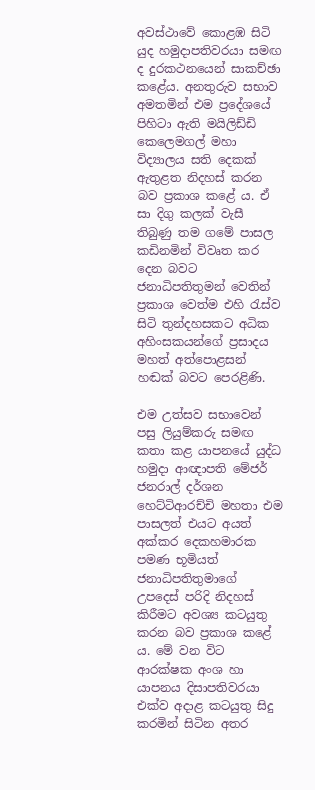අවස්ථාවේ කොළඹ සිටි යුද හමුදාපතිවරයා සමඟ ද දුරකථනයෙන් සාකච්ඡා කළේය. අනතුරුව සභාව අමතමින් එම ප්‍රදේශයේ පිහිටා ඇති මයිලිඩ්ඩි කෙලෙමගල් මහා විද්‍යාලය සති දෙකක් ඇතුළත නිදහස් කරන බව ප්‍රකාශ කළේ ය. ඒ සා දිගු කලක් වැසී තිබුණු තම ගමේ පාසල කඩිනමින් විවෘත කර දෙන බවට ජනාධිපතිතුමන් වෙතින් ප්‍රකාශ වෙත්ම එහි රැස්ව සිටි තුන්දහසකට අධික අහිංසකයන්ගේ ප්‍රසාදය මහත් අත්පොළසන් හඬක් බවට පෙරළිණි.

එම උත්සව සභාවෙන් පසු ලියුම්කරු සමඟ කතා කළ යාපනයේ යුද්ධ හමුදා ආඥාපති මේජර් ජනරාල් දර්ශන හෙට්ටිආරච්චි මහතා එම පාසලත් එයට අයත් අක්කර දෙකහමාරක පමණ භූමියත් ජනාධිපතිතුමාගේ උපදෙස් පරිදි නිදහස් කිරීමට අවශ්‍ය කටයුතු කරන බව ප්‍රකාශ කළේ ය. මේ වන විට ආරක්ෂක අංශ හා යාපනය දිසාපතිවරයා එක්ව අදාළ කටයුතු සිදු කරමින් සිටින අතර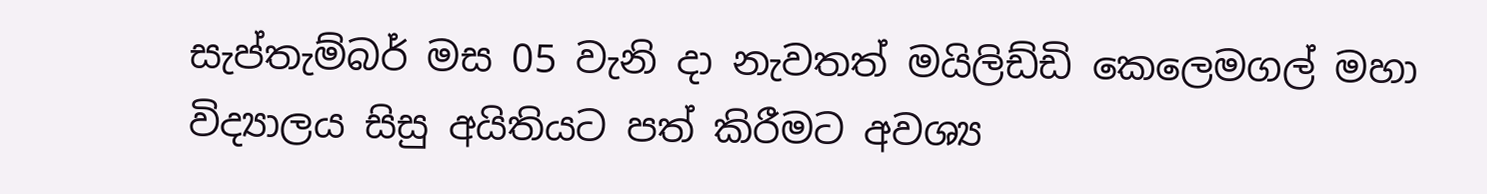සැප්තැම්බර් මස 05 වැනි දා නැවතත් මයිලිඩ්ඩි කෙලෙමගල් මහා විද්‍යාලය සිසු අයිතියට පත් කිරීමට අවශ්‍ය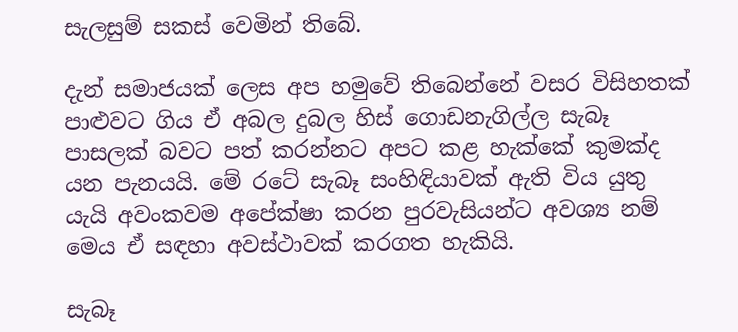සැලසුම් සකස් වෙමින් තිබේ.

දැන් සමාජයක් ලෙස අප හමුවේ තිබෙන්නේ වසර විසිහතක් පාළුවට ගිය ඒ අබල දුබල හිස් ගොඩනැගිල්ල සැබෑ පාසලක් බවට පත් කරන්නට අපට කළ හැක්කේ කුමක්ද යන පැනයයි. මේ රටේ සැබෑ සංහිඳියාවක් ඇති විය යුතු යැයි අවංකවම අපේක්ෂා කරන පුරවැසියන්ට අවශ්‍ය නම් මෙය ඒ සඳහා අවස්ථාවක් කරගත හැකියි.

සැබෑ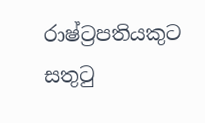රාෂ්ට්‍රපතියකුට සතුටු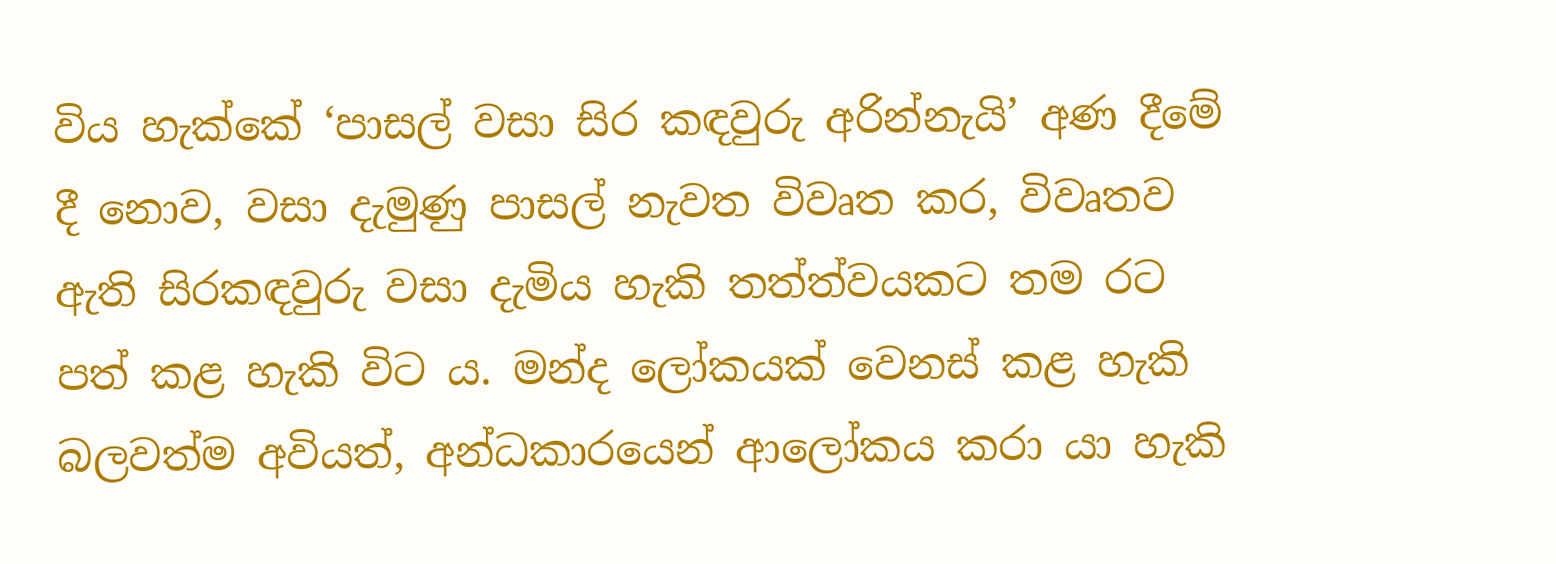විය හැක්කේ ‘පාසල් වසා සිර කඳවුරු අරින්නැයි’ අණ දීමේ දී නොව, වසා දැමුණු පාසල් නැවත විවෘත කර, විවෘතව ඇති සිරකඳවුරු වසා දැමිය හැකි තත්ත්වයකට තම රට පත් කළ හැකි විට ය. මන්ද ලෝකයක් වෙනස් කළ හැකි බලවත්ම අවියත්, අන්ධකාරයෙන් ආලෝකය කරා යා හැකි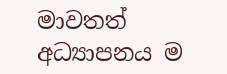මාවතත් අධ්‍යාපනය ම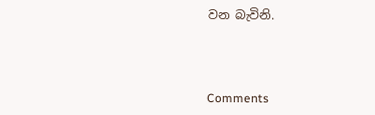වන බැවිනි.



Comments